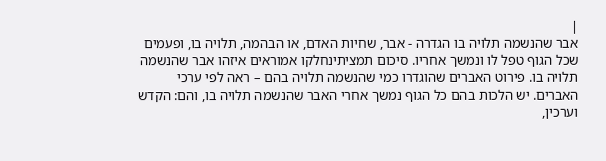|
אבר שהנשמה תלויה בו הגדרה - אבר, שחיות האדם, או הבהמה, תלויה בו, ופעמים שכל הגוף טפל לו ונמשך אחריו. סיכום תמציתינחלקו אמוראים איזהו אבר שהנשמה תלויה בו. פירוט האברים שהוגדרו כמי שהנשמה תלויה בהם – ראה לפי ערכי האברים. יש הלכות בהם כל הגוף נמשך אחרי האבר שהנשמה תלויה בו, והם: הקדש וערכין,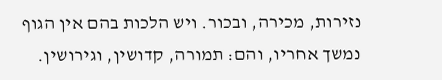נזירות, מכירה, ובכור. ויש הלכות בהם אין הגוף נמשך אחריו, והם: תמורה, קדושין, וגירושין.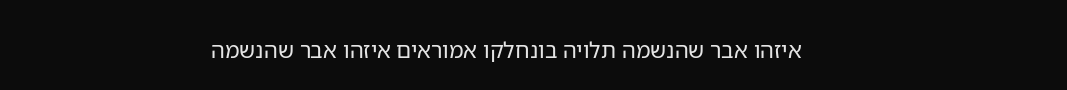איזהו אבר שהנשמה תלויה בונחלקו אמוראים איזהו אבר שהנשמה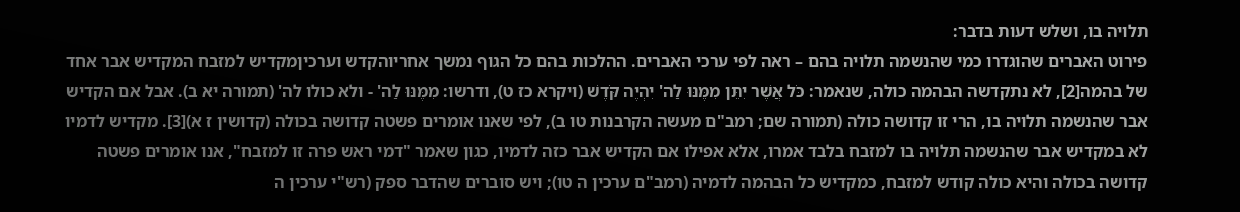תלויה בו, ושלש דעות בדבר:
פירוט האברים שהוגדרו כמי שהנשמה תלויה בהם – ראה לפי ערכי האברים. ההלכות בהם כל הגוף נמשך אחריוהקדש וערכיןמקדיש למזבח המקדיש אבר אחד של בהמה[2], לא נתקדשה הבהמה כולה, שנאמר: כֹּל אֲשֶׁר יִתֵּן מִמֶּנּוּ לַה' יִהְיֶה קֹּדֶשׁ (ויקרא כז ט), ודרשו: מִמֶּנּוּ לַה' - ולא כולו לה' (תמורה יא ב). אבל אם הקדיש אבר שהנשמה תלויה בו, הרי זו קדושה כולה (תמורה שם; רמב"ם מעשה הקרבנות טו ב), לפי שאנו אומרים פשטה קדושה בכולה (קדושין ז א)[3]. מקדיש לדמיו לא במקדיש אבר שהנשמה תלויה בו למזבח בלבד אמרו, אלא אפילו אם הקדיש אבר כזה לדמיו, כגון שאמר "דמי ראש פרה זו למזבח", אנו אומרים פשטה קדושה בכולה והיא כולה קודש למזבח, כמקדיש כל הבהמה לדמיה (רמב"ם ערכין ה טו); ויש סוברים שהדבר ספק (רש"י ערכין ה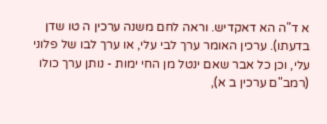א ד"ה הא דאקדיש. וראה לחם משנה ערכין ה טו שדן בדעתו). ערכין האומר ערך לבי עלי, או ערך לבו של פלוני עלי, וכן כל אבר שאם ינטל מן החי ימות - נותן ערך כולו (רמב"ם ערכין ב א),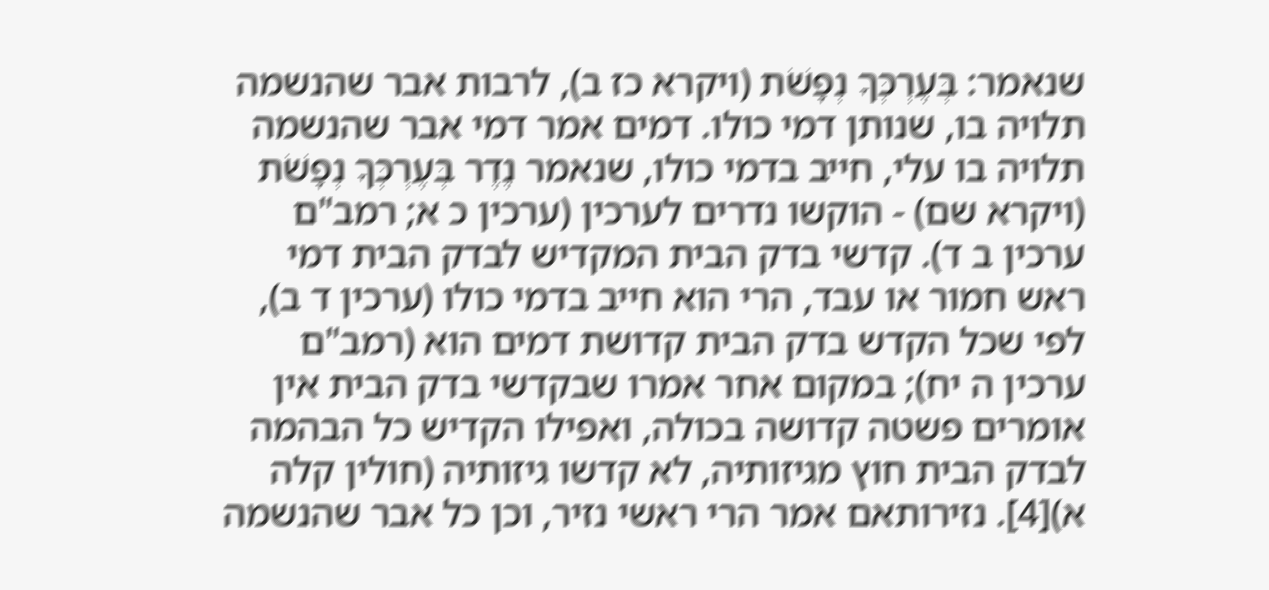שנאמר: בְּעֶרְכְּךָ נְפָשֹׁת (ויקרא כז ב), לרבות אבר שהנשמה תלויה בו, שנותן דמי כולו. דמים אמר דמי אבר שהנשמה תלויה בו עלי, חייב בדמי כולו, שנאמר נֶדֶר בְּעֶרְכְּךָ נְפָשֹׁת (ויקרא שם) - הוקשו נדרים לערכין (ערכין כ א; רמב"ם ערכין ב ד). קדשי בדק הבית המקדיש לבדק הבית דמי ראש חמור או עבד, הרי הוא חייב בדמי כולו (ערכין ד ב), לפי שכל הקדש בדק הבית קדושת דמים הוא (רמב"ם ערכין ה יח); במקום אחר אמרו שבקדשי בדק הבית אין אומרים פשטה קדושה בכולה, ואפילו הקדיש כל הבהמה לבדק הבית חוץ מגיזותיה, לא קדשו גיזותיה (חולין קלה א)[4]. נזירותאם אמר הרי ראשי נזיר, וכן כל אבר שהנשמה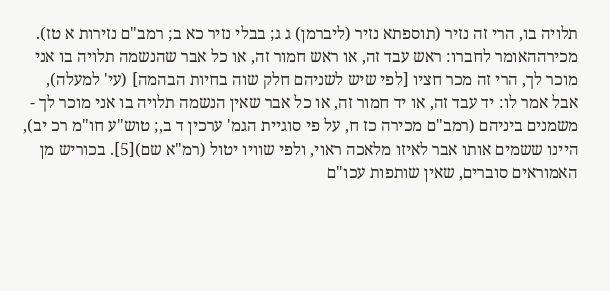תלויה בו, הרי זה נזיר (תוספתא נזיר (ליברמן) ג ג; בבלי נזיר כא ב; רמב"ם נזירות א טז). מכירההאומר לחברו: ראש עבד זה, או ראש חמור זה, או כל אבר שהנשמה תלויה בו אני מוכר לך, הרי זה מכר חציו [לפי שיש לשניהם חלק שוה בחיות הבהמה] (עי' למעלה), אבל אמר לו: יד עבד זה, או יד חמור זה, או כל אבר שאין הנשמה תלויה בו אני מוכר לך - משמנים ביניהם (רמב"ם מכירה כז ח, על פי סוגיית הגמ' ערכין ד ב,; טוש"ע חו"מ רכ יב), היינו ששמים אותו אבר לאיזו מלאכה ראוי, ולפי שוויו יטול (רמ"א שם)[5]. בכוריש מן האמוראים סוברים, שאין שותפות עכו"ם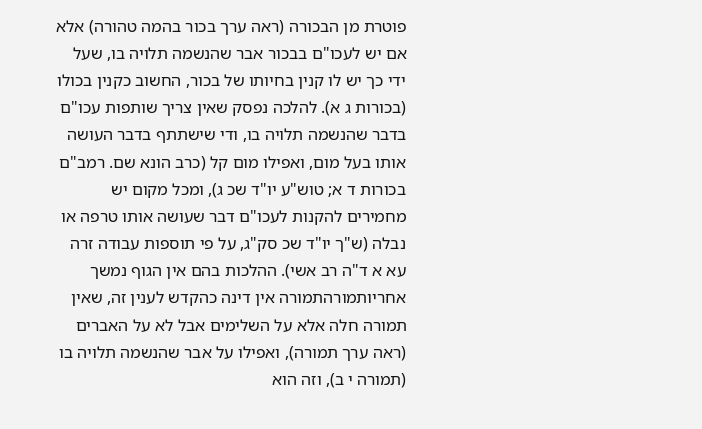פוטרת מן הבכורה (ראה ערך בכור בהמה טהורה) אלא אם יש לעכו"ם בבכור אבר שהנשמה תלויה בו, שעל ידי כך יש לו קנין בחיותו של בכור, החשוב כקנין בכולו (בכורות ג א). להלכה נפסק שאין צריך שותפות עכו"ם בדבר שהנשמה תלויה בו, ודי שישתתף בדבר העושה אותו בעל מום, ואפילו מום קל (כרב הונא שם. רמב"ם בכורות ד א; טוש"ע יו"ד שכ ג), ומכל מקום יש מחמירים להקנות לעכו"ם דבר שעושה אותו טרפה או נבלה (ש"ך יו"ד שכ סק"ג, על פי תוספות עבודה זרה עא א ד"ה רב אשי). ההלכות בהם אין הגוף נמשך אחריותמורהתמורה אין דינה כהקדש לענין זה, שאין תמורה חלה אלא על השלימים אבל לא על האברים (ראה ערך תמורה), ואפילו על אבר שהנשמה תלויה בו (תמורה י ב), וזה הוא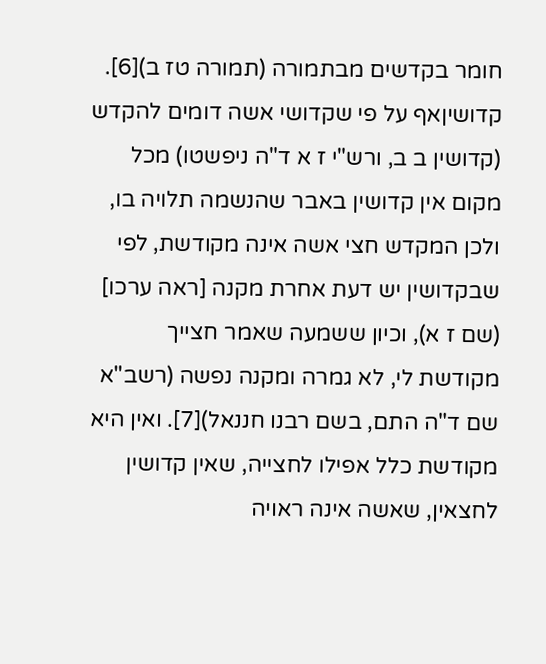חומר בקדשים מבתמורה (תמורה טז ב)[6]. קדושיןאף על פי שקדושי אשה דומים להקדש (קדושין ב ב, ורש"י ז א ד"ה ניפשטו) מכל מקום אין קדושין באבר שהנשמה תלויה בו, ולכן המקדש חצי אשה אינה מקודשת, לפי שבקדושין יש דעת אחרת מקנה [ראה ערכו] (שם ז א), וכיון ששמעה שאמר חצייך מקודשת לי, לא גמרה ומקנה נפשה (רשב"א שם ד"ה התם, בשם רבנו חננאל)[7]. ואין היא מקודשת כלל אפילו לחצייה, שאין קדושין לחצאין, שאשה אינה ראויה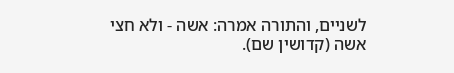לשניים, והתורה אמרה: אשה - ולא חצי אשה (קדושין שם).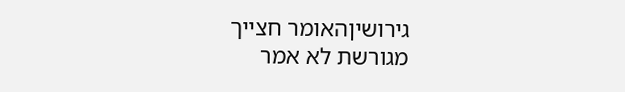גירושיןהאומר חצייך מגורשת לא אמר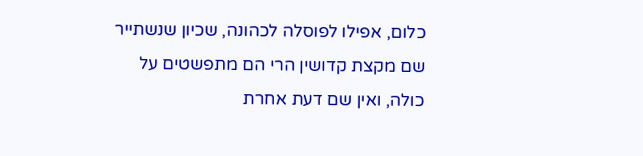כלום, אפילו לפוסלה לכהונה, שכיון שנשתייר שם מקצת קדושין הרי הם מתפשטים על כולה, ואין שם דעת אחרת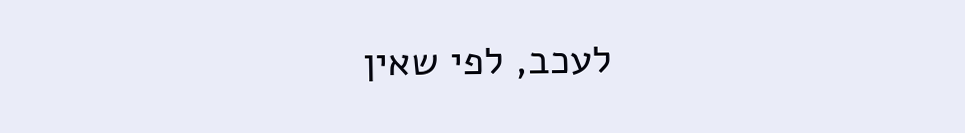לעכב, לפי שאין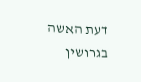דעת האשה בגרושין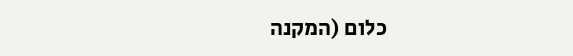כלום (המקנה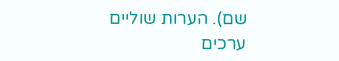שם). הערות שוליים
ערכים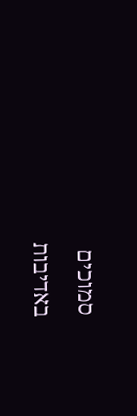סמוכים
באדיבות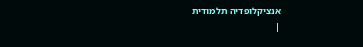אנציקלופדיה תלמודית
|